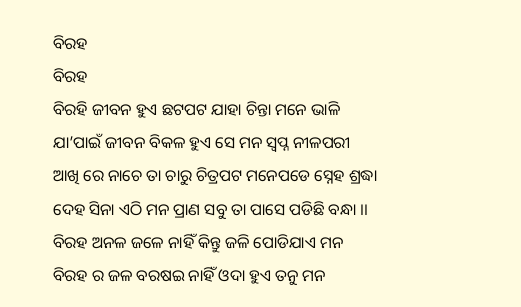ବିରହ
ବିରହ
ବିରହି ଜୀବନ ହୁଏ ଛଟପଟ ଯାହା ଚିନ୍ତା ମନେ ଭାଳି
ଯା’ପାଇଁ ଜୀବନ ବିକଳ ହୁଏ ସେ ମନ ସ୍ଵପ୍ନ ନୀଳପରୀ
ଆଖି ରେ ନାଚେ ତା ଚାରୁ ଚିତ୍ରପଟ ମନେପଡେ ସ୍ନେହ ଶ୍ରଦ୍ଧା
ଦେହ ସିନା ଏଠି ମନ ପ୍ରାଣ ସବୁ ତା ପାସେ ପଡିଛି ବନ୍ଧା ।।
ବିରହ ଅନଳ ଜଳେ ନାହିଁ କିନ୍ତୁ ଜଳି ପୋଡିଯାଏ ମନ
ବିରହ ର ଜଳ ବରଷଇ ନାହିଁ ଓଦା ହୁଏ ତନୁ ମନ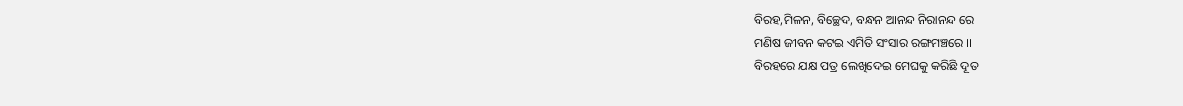ବିରହ,ମିଳନ, ବିଚ୍ଛେଦ, ବନ୍ଧନ ଆନନ୍ଦ ନିରାନନ୍ଦ ରେ
ମଣିଷ ଜୀବନ କଟଇ ଏମିତି ସଂସାର ରଙ୍ଗମଞ୍ଚରେ ।।
ବିରହରେ ଯକ୍ଷ ପତ୍ର ଲେଖିଦେଇ ମେଘକୁ କରିଛି ଦୂତ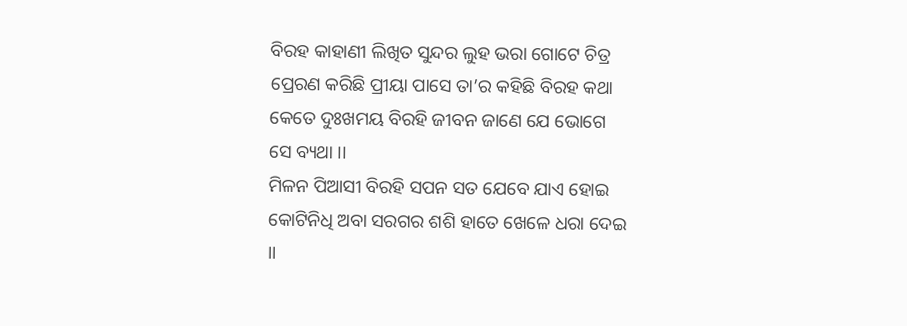ବିରହ କାହାଣୀ ଲିଖିତ ସୁନ୍ଦର ଲୁହ ଭରା ଗୋଟେ ଚିତ୍ର
ପ୍ରେରଣ କରିଛି ପ୍ରୀୟା ପାସେ ତା’ର କହିଛି ବିରହ କଥା
କେତେ ଦୁଃଖମୟ ବିରହି ଜୀବନ ଜାଣେ ଯେ ଭୋଗେ ସେ ବ୍ୟଥା ।।
ମିଳନ ପିଆସୀ ବିରହି ସପନ ସତ ଯେବେ ଯାଏ ହୋଇ
କୋଟିନିଧି ଅବା ସରଗର ଶଶି ହାତେ ଖେଳେ ଧରା ଦେଇ ।।